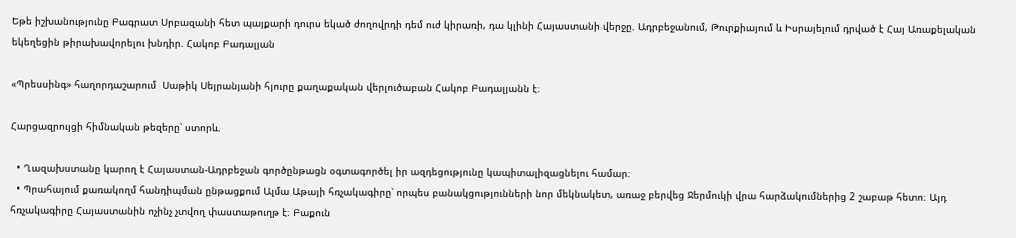Եթե իշխանությունը Բագրատ Սրբազանի հետ պայքարի դուրս եկած ժողովրդի դեմ ուժ կիրառի, դա կլինի Հայաստանի վերջը. Ադրբեջանում, Թուրքիայում և Իսրայելում դրված է Հայ Առաքելական եկեղեցին թիրախավորելու խնդիր. Հակոբ Բադալյան

«Պրեսսինգ» հաղորդաշարում  Սաթիկ Սեյրանյանի հյուրը քաղաքական վերլուծաբան Հակոբ Բադալյանն է։

Հարցազրույցի հիմնական թեզերը՝ ստորև.

  • Ղազախստանը կարող է Հայաստան-Ադրբեջան գործընթացն օգտագործել իր ազդեցությունը կապիտալիզացնելու համար։
  • Պրահայում քառակողմ հանդիպման ընթացքում Ալմա Աթայի հռչակագիրը՝ որպես բանակցությունների նոր մեկնակետ, առաջ բերվեց Ջերմուկի վրա հարձակումներից 2 շաբաթ հետո։ Այդ հռչակագիրը Հայաստանին ոչինչ չտվող փաստաթուղթ է։ Բաքուն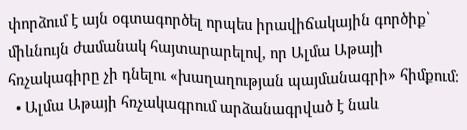փորձում է այն օգտագործել որպես իրավիճակային գործիք՝ միևնույն ժամանակ հայտարարելով, որ Ալմա Աթայի հռչակագիրը չի դնելու «խաղաղության պայմանագրի» հիմքում։
  • Ալմա Աթայի հռչակագրում արձանագրված է նաև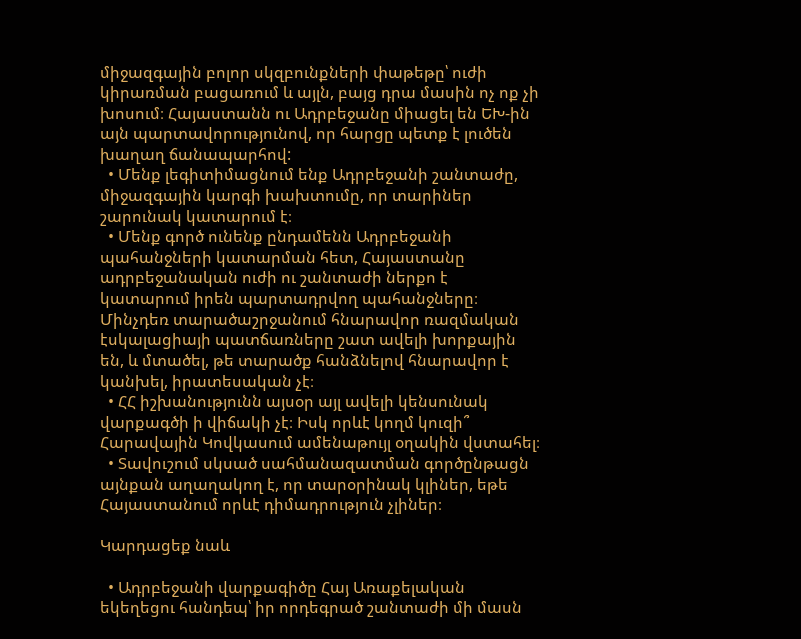միջազգային բոլոր սկզբունքների փաթեթը՝ ուժի կիրառման բացառում և այլն, բայց դրա մասին ոչ ոք չի խոսում։ Հայաստանն ու Ադրբեջանը միացել են ԵԽ-ին այն պարտավորությունով, որ հարցը պետք է լուծեն խաղաղ ճանապարհով:
  • Մենք լեգիտիմացնում ենք Ադրբեջանի շանտաժը, միջազգային կարգի խախտումը, որ տարիներ շարունակ կատարում է։
  • Մենք գործ ունենք ընդամենն Ադրբեջանի պահանջների կատարման հետ, Հայաստանը ադրբեջանական ուժի ու շանտաժի ներքո է կատարում իրեն պարտադրվող պահանջները։ Մինչդեռ տարածաշրջանում հնարավոր ռազմական էսկալացիայի պատճառները շատ ավելի խորքային են, և մտածել, թե տարածք հանձնելով հնարավոր է կանխել, իրատեսական չէ։
  • ՀՀ իշխանությունն այսօր այլ ավելի կենսունակ վարքագծի ի վիճակի չէ։ Իսկ որևէ կողմ կուզի՞ Հարավային Կովկասում ամենաթույլ օղակին վստահել։
  • Տավուշում սկսած սահմանազատման գործընթացն այնքան աղաղակող է, որ տարօրինակ կլիներ, եթե Հայաստանում որևէ դիմադրություն չլիներ։

Կարդացեք նաև

  • Ադրբեջանի վարքագիծը Հայ Առաքելական եկեղեցու հանդեպ՝ իր որդեգրած շանտաժի մի մասն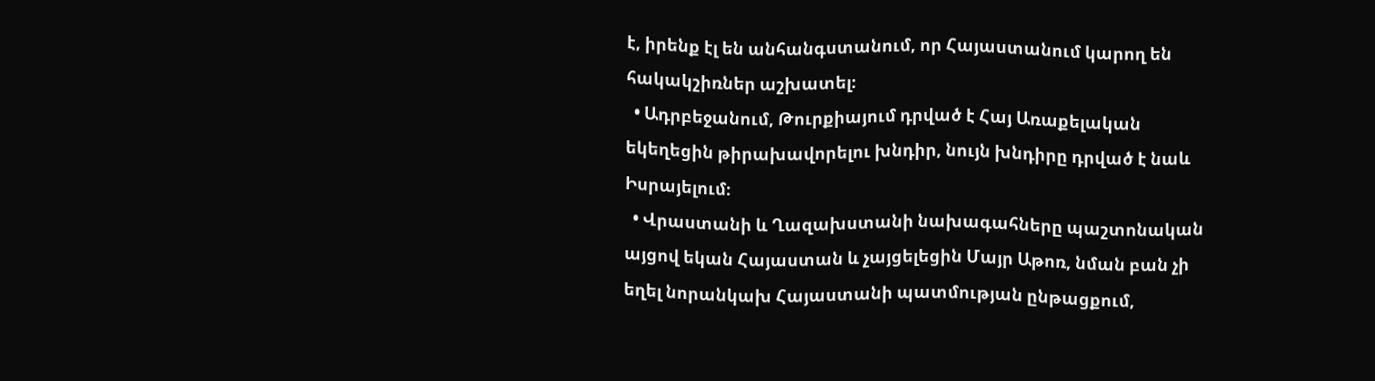է, իրենք էլ են անհանգստանում, որ Հայաստանում կարող են հակակշիռներ աշխատել։
  • Ադրբեջանում, Թուրքիայում դրված է Հայ Առաքելական եկեղեցին թիրախավորելու խնդիր, նույն խնդիրը դրված է նաև Իսրայելում։
  • Վրաստանի և Ղազախստանի նախագահները պաշտոնական այցով եկան Հայաստան և չայցելեցին Մայր Աթոռ, նման բան չի եղել նորանկախ Հայաստանի պատմության ընթացքում,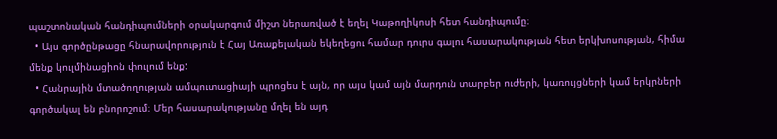պաշտոնական հանդիպումների օրակարգում միշտ ներառված է եղել Կաթողիկոսի հետ հանդիպումը։
  • Այս գործընթացը հնարավորություն է Հայ Առաքելական եկեղեցու համար դուրս գալու հասարակության հետ երկխոսության, հիմա մենք կուլմինացիոն փուլում ենք:
  • Հանրային մտածողության ամպուտացիայի պրոցես է այն, որ այս կամ այն մարդուն տարբեր ուժերի, կառույցների կամ երկրների գործակալ են բնորոշում։ Մեր հասարակությանը մղել են այդ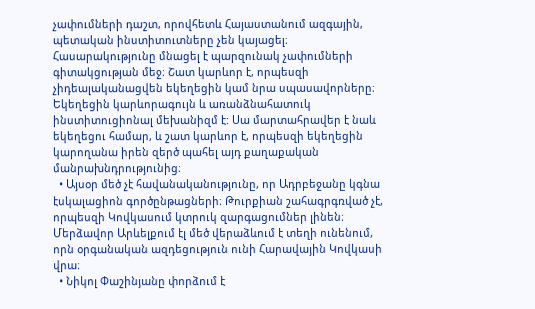չափումների դաշտ, որովհետև Հայաստանում ազգային, պետական ինստիտուտները չեն կայացել։ Հասարակությունը մնացել է պարզունակ չափումների գիտակցության մեջ։ Շատ կարևոր է, որպեսզի չիդեալականացվեն եկեղեցին կամ նրա սպասավորները։ Եկեղեցին կարևորագույն և առանձնահատուկ ինստիտուցիոնալ մեխանիզմ է: Սա մարտահրավեր է նաև եկեղեցու համար, և շատ կարևոր է, որպեսզի եկեղեցին կարողանա իրեն զերծ պահել այդ քաղաքական մանրախնդրությունից։
  • Այսօր մեծ չէ հավանականությունը, որ Ադրբեջանը կգնա էսկալացիոն գործընթացների։ Թուրքիան շահագրգռված չէ, որպեսզի Կովկասում կտրուկ զարգացումներ լինեն։ Մերձավոր Արևելքում էլ մեծ վերաձևում է տեղի ունենում, որն օրգանական ազդեցություն ունի Հարավային Կովկասի վրա։
  • Նիկոլ Փաշինյանը փորձում է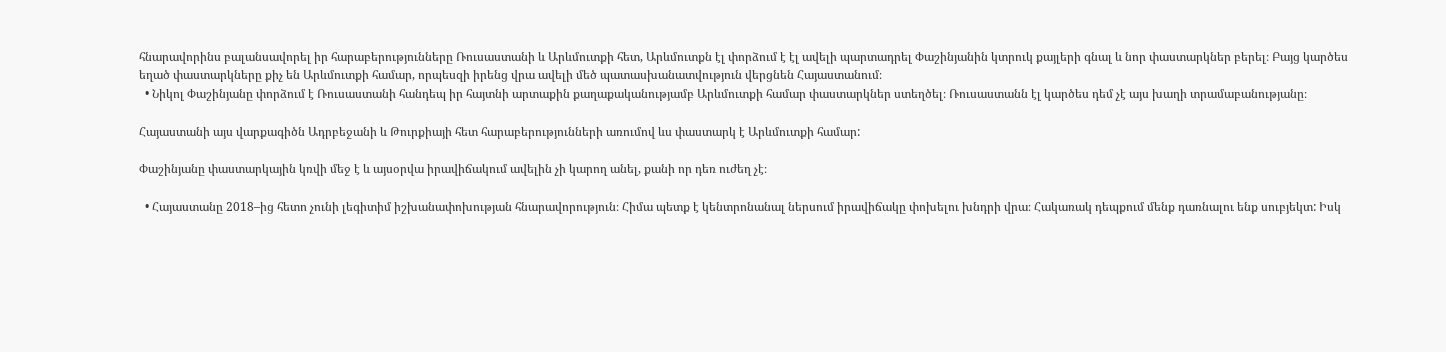հնարավորինս բալանսավորել իր հարաբերությունները Ռուսաստանի և Արևմուտքի հետ, Արևմուտքն էլ փորձում է էլ ավելի պարտադրել Փաշինյանին կտրուկ քայլերի գնալ և նոր փաստարկներ բերել։ Բայց կարծես եղած փաստարկները քիչ են Արևմուտքի համար, որպեսզի իրենց վրա ավելի մեծ պատասխանատվություն վերցնեն Հայաստանում։
  • Նիկոլ Փաշինյանը փորձում է Ռուսաստանի հանդեպ իր հայտնի արտաքին քաղաքականությամբ Արևմուտքի համար փաստարկներ ստեղծել։ Ռուսաստանն էլ կարծես դեմ չէ այս խաղի տրամաբանությանը։

Հայաստանի այս վարքագիծն Ադրբեջանի և Թուրքիայի հետ հարաբերությունների առումով ևս փաստարկ է Արևմուտքի համար:

Փաշինյանը փաստարկային կռվի մեջ է և այսօրվա իրավիճակում ավելին չի կարող անել, քանի որ դեռ ուժեղ չէ։

  • Հայաստանը 2018–ից հետո չունի լեգիտիմ իշխանափոխության հնարավորություն։ Հիմա պետք է կենտրոնանալ ներսում իրավիճակը փոխելու խնդրի վրա։ Հակառակ դեպքում մենք դառնալու ենք սուբյեկտ: Իսկ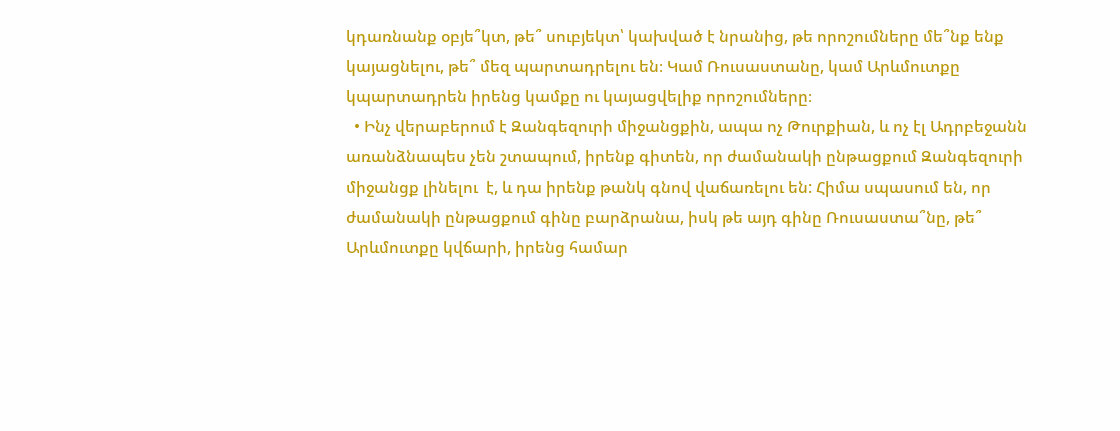կդառնանք օբյե՞կտ, թե՞ սուբյեկտ՝ կախված է նրանից, թե որոշումները մե՞նք ենք կայացնելու, թե՞ մեզ պարտադրելու են։ Կամ Ռուսաստանը, կամ Արևմուտքը կպարտադրեն իրենց կամքը ու կայացվելիք որոշումները։
  • Ինչ վերաբերում է Զանգեզուրի միջանցքին, ապա ոչ Թուրքիան, և ոչ էլ Ադրբեջանն առանձնապես չեն շտապում, իրենք գիտեն, որ ժամանակի ընթացքում Զանգեզուրի միջանցք լինելու  է, և դա իրենք թանկ գնով վաճառելու են: Հիմա սպասում են, որ ժամանակի ընթացքում գինը բարձրանա, իսկ թե այդ գինը Ռուսաստա՞նը, թե՞ Արևմուտքը կվճարի, իրենց համար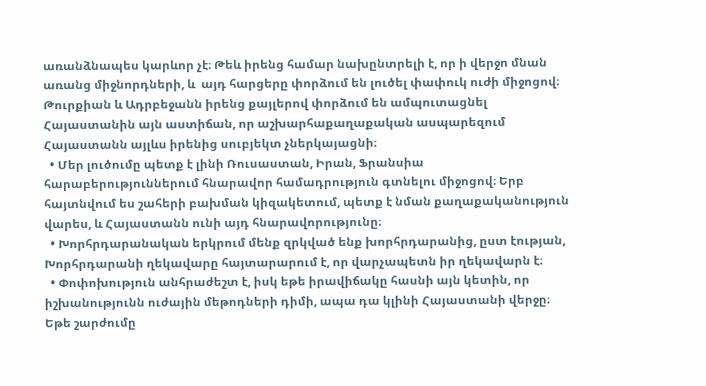առանձնապես կարևոր չէ։ Թեև իրենց համար նախընտրելի է, որ ի վերջո մնան առանց միջնորդների, և  այդ հարցերը փորձում են լուծել փափուկ ուժի միջոցով։ Թուրքիան և Ադրբեջանն իրենց քայլերով փորձում են ամպուտացնել Հայաստանին այն աստիճան, որ աշխարհաքաղաքական ասպարեզում Հայաստանն այլևս իրենից սուբյեկտ չներկայացնի։
  • Մեր լուծումը պետք է լինի Ռուսաստան, Իրան, Ֆրանսիա հարաբերություններում հնարավոր համադրություն գտնելու միջոցով։ Երբ հայտնվում ես շահերի բախման կիզակետում, պետք է նման քաղաքականություն վարես, և Հայաստանն ունի այդ հնարավորությունը։
  • Խորհրդարանական երկրում մենք զրկված ենք խորհրդարանից, ըստ էության, Խորհրդարանի ղեկավարը հայտարարում է, որ վարչապետն իր ղեկավարն է։
  • Փոփոխություն անհրաժեշտ է, իսկ եթե իրավիճակը հասնի այն կետին, որ իշխանությունն ուժային մեթոդների դիմի, ապա դա կլինի Հայաստանի վերջը։ Եթե շարժումը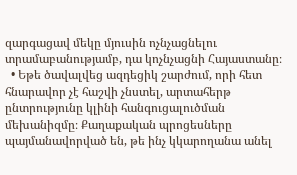զարգացավ մեկը մյուսին ոչնչացնելու տրամաբանությամբ, դա կոչնչացնի Հայաստանը։
  • Եթե ծավալվեց ազդեցիկ շարժում, որի հետ հնարավոր չէ հաշվի չնստել, արտահերթ ընտրությունը կլինի հանգուցալուծման մեխանիզմը։ Քաղաքական պրոցեսները պայմանավորված են, թե ինչ կկարողանա անել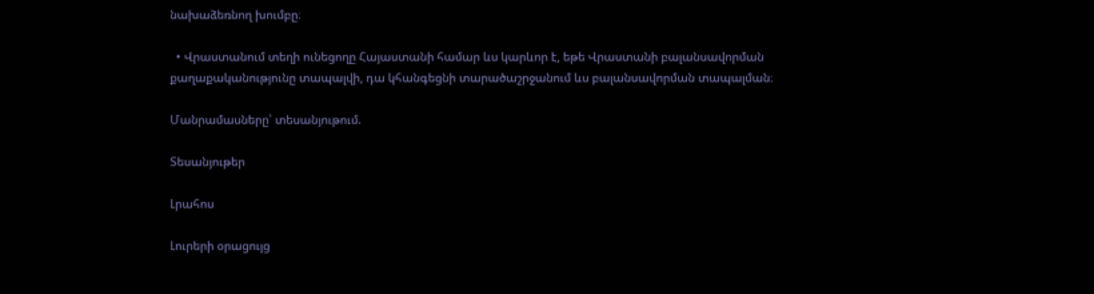նախաձեռնող խումբը։

  • Վրաստանում տեղի ունեցողը Հայաստանի համար ևս կարևոր է, եթե Վրաստանի բալանսավորման քաղաքականությունը տապալվի, դա կհանգեցնի տարածաշրջանում ևս բալանսավորման տապալման։

Մանրամասները՝ տեսանյութում.

Տեսանյութեր

Լրահոս

Լուրերի օրացույց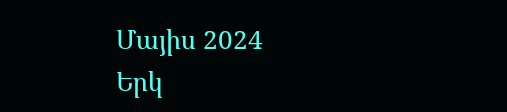Մայիս 2024
Երկ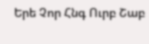Երե Չոր Հնգ Ուրբ Շաբ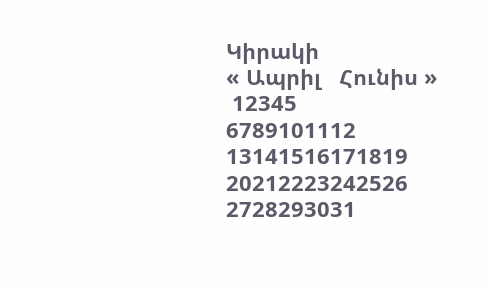Կիրակի
« Ապրիլ   Հունիս »
 12345
6789101112
13141516171819
20212223242526
2728293031